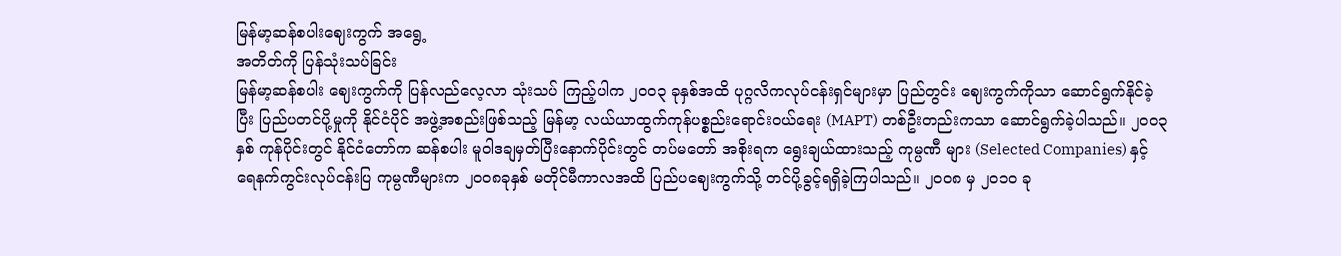မြန်မာ့ဆန်စပါးဈေးကွက် အရွေ့
အတိတ်ကို ပြန်သုံးသပ်ခြင်း
မြန်မာ့ဆန်စပါး ဈေးကွက်ကို ပြန်လည်လေ့လာ သုံးသပ် ကြည့်ပါက ၂၀၀၃ ခုနှစ်အထိ ပုဂ္ဂလိကလုပ်ငန်းရှင်များမှာ ပြည်တွင်း ဈေးကွက်ကိုသာ ဆောင်ရွက်နိုင်ခဲ့ပြီး ပြည်ပတင်ပို့မှုကို နိုင်ငံပိုင် အဖွဲ့အစည်းဖြစ်သည့် မြန်မာ့ လယ်ယာထွက်ကုန်ပစ္စည်းရောင်းဝယ်ရေး (MAPT) တစ်ဦးတည်းကသာ ဆောင်ရွက်ခဲ့ပါသည်။ ၂၀၀၃ နှစ် ကုန်ပိုင်းတွင် နိုင်ငံတော်က ဆန်စပါး မူဝါဒချမှတ်ပြီးနောက်ပိုင်းတွင် တပ်မတော် အစိုးရက ရွေးချယ်ထားသည့် ကုမ္ပဏီ များ (Selected Companies) နှင့် ရေနက်ကွင်းလုပ်ငန်းပြ ကုမ္ပဏီများက ၂၀၀၈ခုနှစ် မတိုင်မီကာလအထိ ပြည်ပဈေးကွက်သို့ တင်ပို့ခွင့်ရရှိခဲ့ကြပါသည်။ ၂၀၀၈ မှ ၂၀၁၀ ခု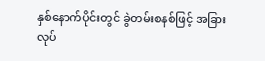နှစ်နောက်ပိုင်းတွင် ခွဲတမ်းစနစ်ဖြင့် အခြား လုပ်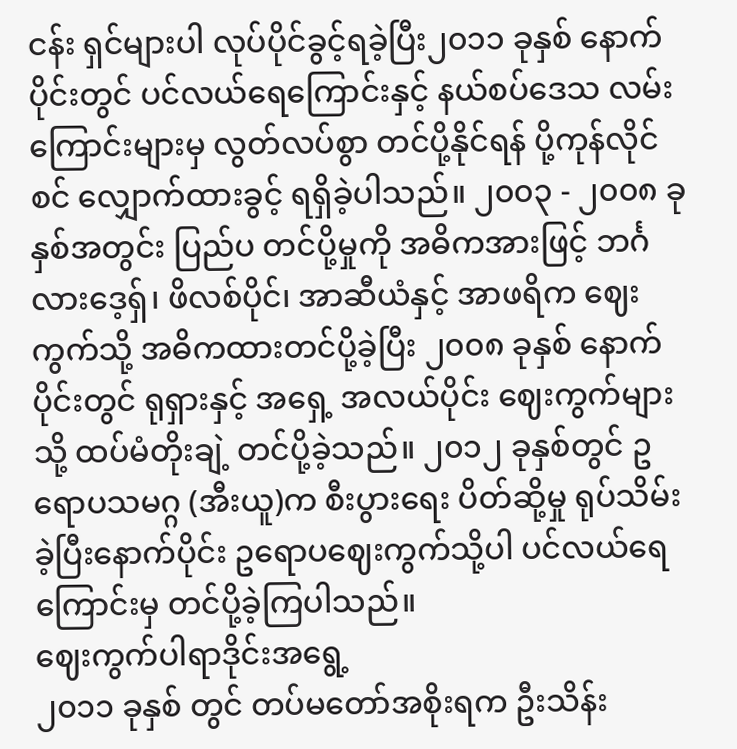ငန်း ရှင်များပါ လုပ်ပိုင်ခွင့်ရခဲ့ပြီး၂၀၁၁ ခုနှစ် နောက်ပိုင်းတွင် ပင်လယ်ရေကြောင်းနှင့် နယ်စပ်ဒေသ လမ်းကြောင်းများမှ လွတ်လပ်စွာ တင်ပို့နိုင်ရန် ပို့ကုန်လိုင်စင် လျှောက်ထားခွင့် ရရှိခဲ့ပါသည်။ ၂၀၀၃ - ၂၀၀၈ ခုနှစ်အတွင်း ပြည်ပ တင်ပို့မှုကို အဓိကအားဖြင့် ဘင်္ဂလားဒေ့ရှ်၊ ဖိလစ်ပိုင်၊ အာဆီယံနှင့် အာဖရိက ဈေးကွက်သို့ အဓိကထားတင်ပို့ခဲ့ပြီး ၂၀၀၈ ခုနှစ် နောက်ပိုင်းတွင် ရုရှားနှင့် အရှေ့ အလယ်ပိုင်း ဈေးကွက်များသို့ ထပ်မံတိုးချဲ့ တင်ပို့ခဲ့သည်။ ၂၀၁၂ ခုနှစ်တွင် ဥရောပသမဂ္ဂ (အီးယူ)က စီးပွားရေး ပိတ်ဆို့မှု ရုပ်သိမ်း ခဲ့ပြီးနောက်ပိုင်း ဥရောပဈေးကွက်သို့ပါ ပင်လယ်ရေကြောင်းမှ တင်ပို့ခဲ့ကြပါသည်။
ဈေးကွက်ပါရာဒိုင်းအရွေ့
၂၀၁၁ ခုနှစ် တွင် တပ်မတော်အစိုးရက ဦးသိန်း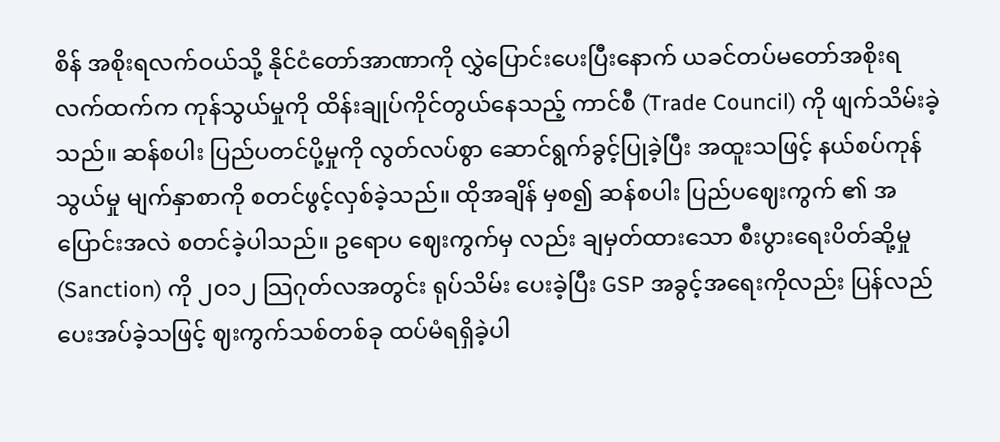စိန် အစိုးရလက်ဝယ်သို့ နိုင်ငံတော်အာဏာကို လွှဲပြောင်းပေးပြီးနောက် ယခင်တပ်မတော်အစိုးရ လက်ထက်က ကုန်သွယ်မှုကို ထိန်းချုပ်ကိုင်တွယ်နေသည့် ကာင်စီ (Trade Council) ကို ဖျက်သိမ်းခဲ့ သည်။ ဆန်စပါး ပြည်ပတင်ပို့မှုကို လွတ်လပ်စွာ ဆောင်ရွက်ခွင့်ပြုခဲ့ပြီး အထူးသဖြင့် နယ်စပ်ကုန်သွယ်မှု မျက်နှာစာကို စတင်ဖွင့်လှစ်ခဲ့သည်။ ထိုအချိန် မှစ၍ ဆန်စပါး ပြည်ပဈေးကွက် ၏ အပြောင်းအလဲ စတင်ခဲ့ပါသည်။ ဥရောပ ဈေးကွက်မှ လည်း ချမှတ်ထားသော စီးပွားရေးပိတ်ဆို့မှု (Sanction) ကို ၂၀၁၂ သြဂုတ်လအတွင်း ရုပ်သိမ်း ပေးခဲ့ပြီး GSP အခွင့်အရေးကိုလည်း ပြန်လည်ပေးအပ်ခဲ့သဖြင့် ဈးကွက်သစ်တစ်ခု ထပ်မံရရှိခဲ့ပါ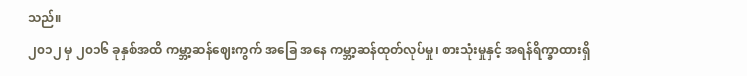သည်။
၂၀၁၂ မှ ၂၀၁၆ ခုနှစ်အထိ ကမ္ဘာ့ဆန်ဈေးကွက် အခြေ အနေ ကမ္ဘာ့ဆန်ထုတ်လုပ်မှု၊ စားသုံးမှုနှင့် အရန်ရိက္ခာထားရှိ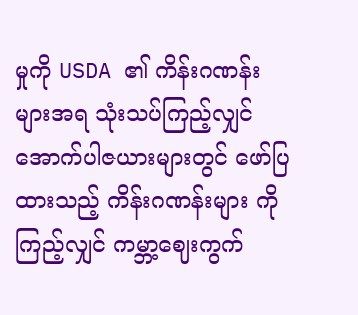မှုကို USDA ၏ ကိန်းဂဏန်း များအရ သုံးသပ်ကြည့်လျှင် အောက်ပါဇယားများတွင် ဖော်ပြထားသည့် ကိန်းဂဏန်းများ ကိုကြည့်လျှင် ကမ္ဘာ့ဈေးကွက်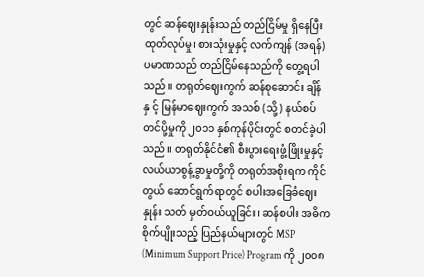တွင် ဆန်ဈေးနှုန်းသည် တည်ငြိမ်မှု ရှိနေပြီး ထုတ်လုပ်မှု၊ စားသုံးမှုနှင့် လက်ကျန် (အရန်) ပမာဏသည် တည်ငြိမ်နေသည်ကို တွေ့ရပါသည်။ တရုတ်ဈေးကွက် ဆန်စုဆောင်း ချိန်နှ င့် မြန်မာဈေးကွက် အသစ် (သို့) နယ်စပ်တင်ပို့မှုကို ၂၀၁၁ နှစ်ကုန်ပိုင်းတွင် စတင်ခဲ့ပါသည်။ တရုတ်နိုင်ငံ၏ စီးပွားရေးဖွံ့ဖြိုးမှုနှင့် လယ်ယာစွန့်ခွာမှုတို့ကို တရုတ်အစိုးရက ကိုင်တွယ် ဆောင်ရွက်ရာတွင် စပါးအခြေခံဈေးနှုန်း သတ် မှတ်ဝယ်ယူခြင်း၊ ဆန်စပါး အဓိကစိုက်ပျိုးသည့် ပြည်နယ်များတွင် MSP (Minimum Support Price) Program ကို ၂၀၀၈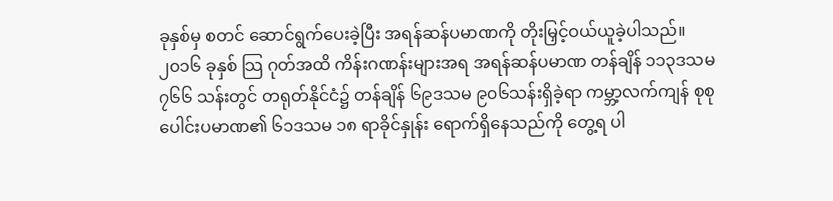ခုနှစ်မှ စတင် ဆောင်ရွက်ပေးခဲ့ပြီး အရန်ဆန်ပမာဏကို တိုးမြှင့်ဝယ်ယူခဲ့ပါသည်။ ၂၀၁၆ ခုနှစ် သြ ဂုတ်အထိ ကိန်းဂဏန်းများအရ အရန်ဆန်ပမာဏ တန်ချိန် ၁၁၃ဒသမ ၇၆၆ သန်းတွင် တရုတ်နိုင်ငံ၌ တန်ချိန် ၆၉ဒသမ ၉၀၆သန်းရှိခဲ့ရာ ကမ္ဘာ့လက်ကျန် စုစုပေါင်းပမာဏ၏ ၆၁ဒသမ ၁၈ ရာခိုင်နှုန်း ရောက်ရှိနေသည်ကို တွေ့ရ ပါ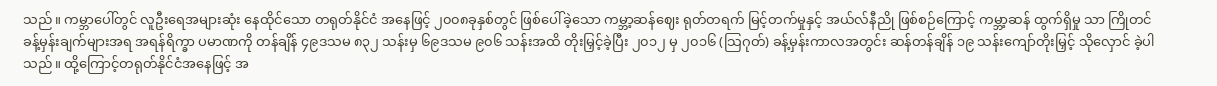သည်။ ကမ္ဘာပေါ်တွင် လူဦးရေအများဆုံး နေထိုင်သော တရုတ်နိုင်ငံ အနေဖြင့် ၂၀၀၈ခုနှစ်တွင် ဖြစ်ပေါ်ခဲ့သော ကမ္ဘာ့ဆန်ဈေး ရုတ်တရက် မြင့်တက်မှုနှင့် အယ်လ်နီညို ဖြစ်စဉ်ကြောင့် ကမ္ဘာ့ဆန် ထွက်ရှိမှု သာ ကြိုတင်ခန့်မှန်းချက်များအရ အရန်ရိက္ခာ ပမာဏကို တန်ချိန် ၄၉ဒသမ ၈၃၂ သန်းမှ ၆၉ဒသမ ၉၀၆ သန်းအထိ တိုးမြှင့်ခဲ့ပြီး ၂၀၁၂ မှ ၂၀၁၆ (သြဂုတ်) ခန့်မှန်းကာလအတွင်း ဆန်တန်ချိန် ၁၉ သန်းကျော်တိုးမြှင့် သိုလှောင် ခဲ့ပါသည်။ ထို့ကြောင့်တရုတ်နိုင်ငံအနေဖြင့် အ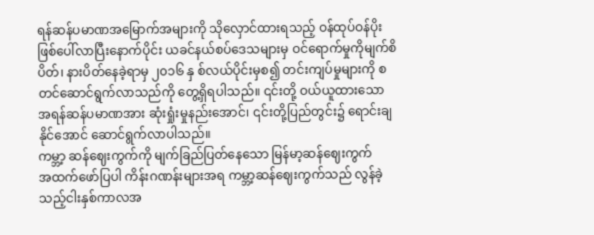ရန်ဆန်ပမာဏအမြောက်အများကို သိုလှောင်ထားရသည့် ဝန်ထုပ်ဝန်ပိုး ဖြစ်ပေါ်လာပြီးနောက်ပိုင်း ယခင်နယ်စပ်ဒေသများမှ ဝင်ရောက်မှုကိုမျက်စိပိတ်၊ နားပိတ်နေခဲ့ရာမှ ၂၀၁၆ နှ စ်လယ်ပိုင်းမှစ၍ တင်းကျပ်မှုများကို စတင်ဆောင်ရွက်လာသည်ကို တွေ့ရှိရပါသည်။ ၎င်းတို့ ဝယ်ယူထားသော အရန်ဆန်ပမာဏအား ဆုံးရှုံးမှုနည်းအောင်၊ ၎င်းတို့ပြည်တွင်း၌ ရောင်းချနိုင်အောင် ဆောင်ရွက်လာပါသည်။
ကမ္ဘာ့ ဆန်ဈေးကွက်ကို မျက်ခြည်ပြတ်နေသော မြန်မာ့ဆန်ဈေးကွက်
အထက်ဖော်ပြပါ ကိန်းဂဏန်းများအရ ကမ္ဘာ့ဆန်ဈေးကွက်သည် လွန်ခဲ့သည့်ငါးနှစ်ကာလအ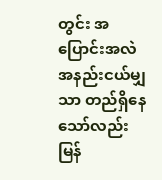တွင်း အပြောင်းအလဲအနည်းငယ်မျှသာ တည်ရှိနေသော်လည်း မြန်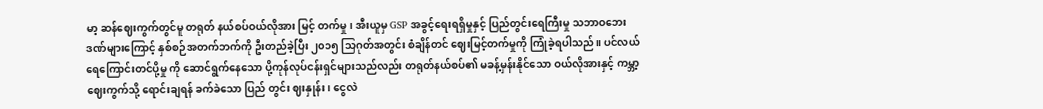မာ့ ဆန်ဈေးကွက်တွင်မူ တရုတ် နယ်စပ်ဝယ်လိုအား မြင့် တက်မှု၊ အီးယူမှ GSP အခွင့်ရေးရရှိမှုနှင့် ပြည်တွင်းရေကြီးမှု သဘာဝဘေးဒဏ်များကြောင့် နှစ်စဉ်အတက်ဘက်ကို ဦးတည်ခဲ့ပြီး ၂၀၁၅ သြဂုတ်အတွင်း စံချိန်တင် ဈေးမြင့်တက်မှုကို ကြုံခဲ့ရပါသည်။ ပင်လယ်ရေကြောင်းတင်ပို့မှု ကို ဆောင်ရွက်နေသော ပို့ကုန်လုပ်ငန်းရှင်များသည်လည်း တရုတ်နယ်စပ်၏ မခန့်မှန်းနိုင်သော ဝယ်လိုအားနှင့် ကမ္ဘာ့ဈေးကွက်သို့ ရောင်းချရန် ခက်ခဲသော ပြည် တွင်း ဈးနှုန်း၊ ငွေလဲ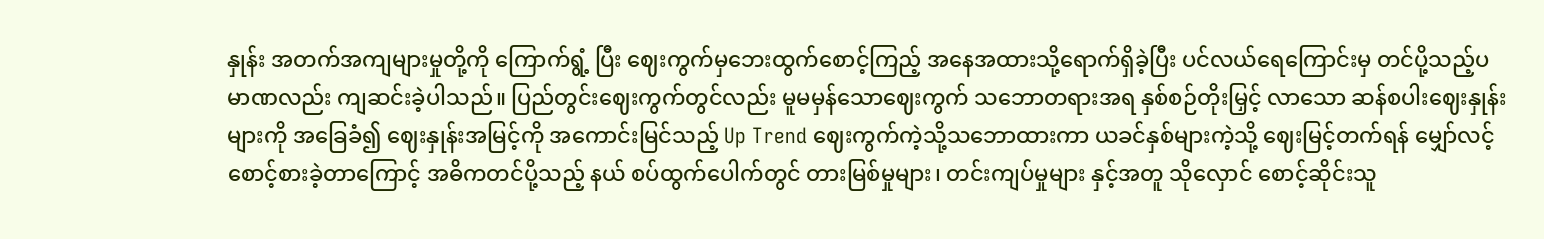နှုန်း အတက်အကျများမှုတို့ကို ကြောက်ရွံ့ ပြီး ဈေးကွက်မှဘေးထွက်စောင့်ကြည့် အနေအထားသို့ရောက်ရှိခဲ့ပြီး ပင်လယ်ရေကြောင်းမှ တင်ပို့သည့်ပမာဏလည်း ကျဆင်းခဲ့ပါသည်။ ပြည်တွင်းဈေးကွက်တွင်လည်း မူမမှန်သောဈေးကွက် သဘောတရားအရ နှစ်စဉ်တိုးမြှင့် လာသော ဆန်စပါးဈေးနှုန်းများကို အခြေခံ၍ ဈေးနှုန်းအမြင့်ကို အကောင်းမြင်သည့် Up Trend ဈေးကွက်ကဲ့သို့သဘောထားကာ ယခင်နှစ်များကဲ့သို့ ဈေးမြင့်တက်ရန် မျှော်လင့်စောင့်စားခဲ့တာကြောင့် အဓိကတင်ပို့သည့် နယ် စပ်ထွက်ပေါက်တွင် တားမြစ်မှုများ၊ တင်းကျပ်မှုများ နှင့်အတူ သိုလှောင် စောင့်ဆိုင်းသူ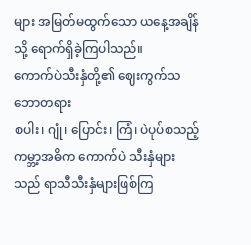များ အမြတ်မထွက်သော ယနေ့အချိန်သို့ ရောက်ရှိခဲ့ကြပါသည်။
ကောက်ပဲသီးနှံတို့၏ ဈေးကွက်သဘောတရား
စပါး၊ ဂျုံ၊ ပြောင်း၊ ကြံ၊ ပဲပုပ်စသည့် ကမ္ဘာ့အဓိက ကောက်ပဲ သီးနှံများသည် ရာသီသီးနှံများဖြစ်ကြ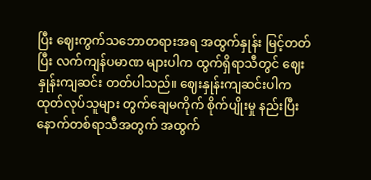ပြီး ဈေးကွက်သဘောတရားအရ အထွက်နှုန်း မြင့်တတ်ပြီး လက်ကျန်ပမာဏ များပါက ထွက်ရှိရာသီတွင် ဈေးနှုန်းကျဆင်း တတ်ပါသည်။ ဈေးနှုန်းကျဆင်းပါက ထုတ်လုပ်သူများ တွက်ချေမကိုက် စိုက်ပျိုးမှု နည်းပြီး နောက်တစ်ရာသီအတွက် အထွက်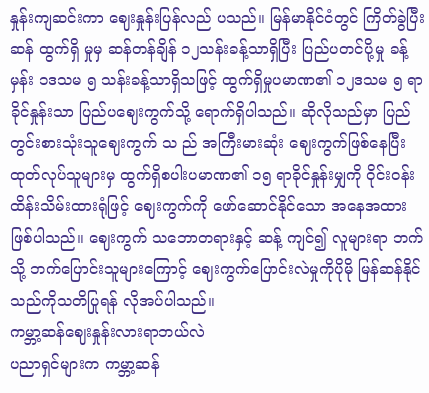နှုန်းကျဆင်းကာ ဈေးနှုန်းပြန်လည် ပသည်။ မြန်မာနိုင်ငံတွင် ကြိတ်ခွဲပြီးဆန် ထွက်ရှိ မှုမှ ဆန်တန်ချိန် ၁၂သန်းခန့်သာရှိပြီး ပြည်ပတင်ပို့မှု ခန့်မှန်း ၁ဒသမ ၅ သန်းခန့်သာရှိသဖြင့် ထွက်ရှိမှုပမာဏ၏ ၁၂ဒသမ ၅ ရာခိုင်နှုန်းသာ ပြည်ပဈေးကွက်သို့ ရောက်ရှိပါသည်။ ဆိုလိုသည်မှာ ပြည်တွင်းစားသုံးသူဈေးကွက် သ ည် အကြီးမားဆုံး ဈေးကွက်ဖြစ်နေပြီး ထုတ်လုပ်သူများမှ ထွက်ရှိစပါးပမာဏ၏ ၁၅ ရာခိုင်နှုန်းမျှကို ဝိုင်းဝန်းထိန်းသိမ်းထားရုံဖြင့် ဈေးကွက်ကို ဖော်ဆောင်နိုင်သော အနေအထား ဖြစ်ပါသည်။ ဈေးကွက် သဘောတရားနှင့် ဆန့် ကျင်၍ လူများရာ ဘက်သို့ ဘက်ပြောင်းသူများကြောင့် ဈေးကွက်ပြောင်းလဲမှုကိုပိုမို မြန်ဆန်နိုင်သည်ကိုသတိပြုရန် လိုအပ်ပါသည်။
ကမ္ဘာ့ဆန်ဈေးနှုန်းလားရာဘယ်လဲ
ပညာရှင်များက ကမ္ဘာ့ဆန်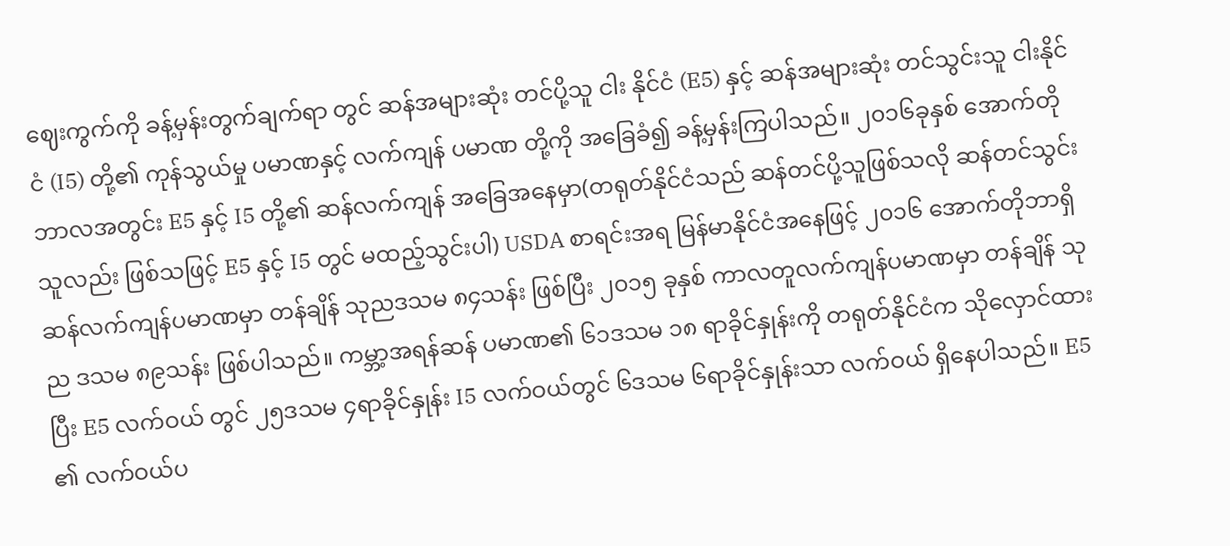ဈေးကွက်ကို ခန့်မှန်းတွက်ချက်ရာ တွင် ဆန်အများဆုံး တင်ပို့သူ ငါး နိုင်ငံ (E5) နှင့် ဆန်အများဆုံး တင်သွင်းသူ ငါးနိုင်ငံ (I5) တို့၏ ကုန်သွယ်မှု ပမာဏနှင့် လက်ကျန် ပမာဏ တို့ကို အခြေခံ၍ ခန့်မှန်းကြပါသည်။ ၂၀၁၆ခုနှစ် အောက်တိုဘာလအတွင်း E5 နှင့် I5 တို့၏ ဆန်လက်ကျန် အခြေအနေမှာ(တရုတ်နိုင်ငံသည် ဆန်တင်ပို့သူဖြစ်သလို ဆန်တင်သွင်းသူလည်း ဖြစ်သဖြင့် E5 နှင့် I5 တွင် မထည့်သွင်းပါ) USDA စာရင်းအရ မြန်မာနိုင်ငံအနေဖြင့် ၂၀၁၆ အောက်တိုဘာရှိ ဆန်လက်ကျန်ပမာဏမှာ တန်ချိန် သုညဒသမ ၈၄သန်း ဖြစ်ပြီး ၂၀၁၅ ခုနှစ် ကာလတူလက်ကျန်ပမာဏမှာ တန်ချိန် သုည ဒသမ ၈၉သန်း ဖြစ်ပါသည်။ ကမ္ဘာ့အရန်ဆန် ပမာဏ၏ ၆၁ဒသမ ၁၈ ရာခိုင်နှုန်းကို တရုတ်နိုင်ငံက သိုလှောင်ထားပြီး E5 လက်ဝယ် တွင် ၂၅ဒသမ ၄ရာခိုင်နှုန်း I5 လက်ဝယ်တွင် ၆ဒသမ ၆ရာခိုင်နှုန်းသာ လက်ဝယ် ရှိနေပါသည်။ E5 ၏ လက်ဝယ်ပ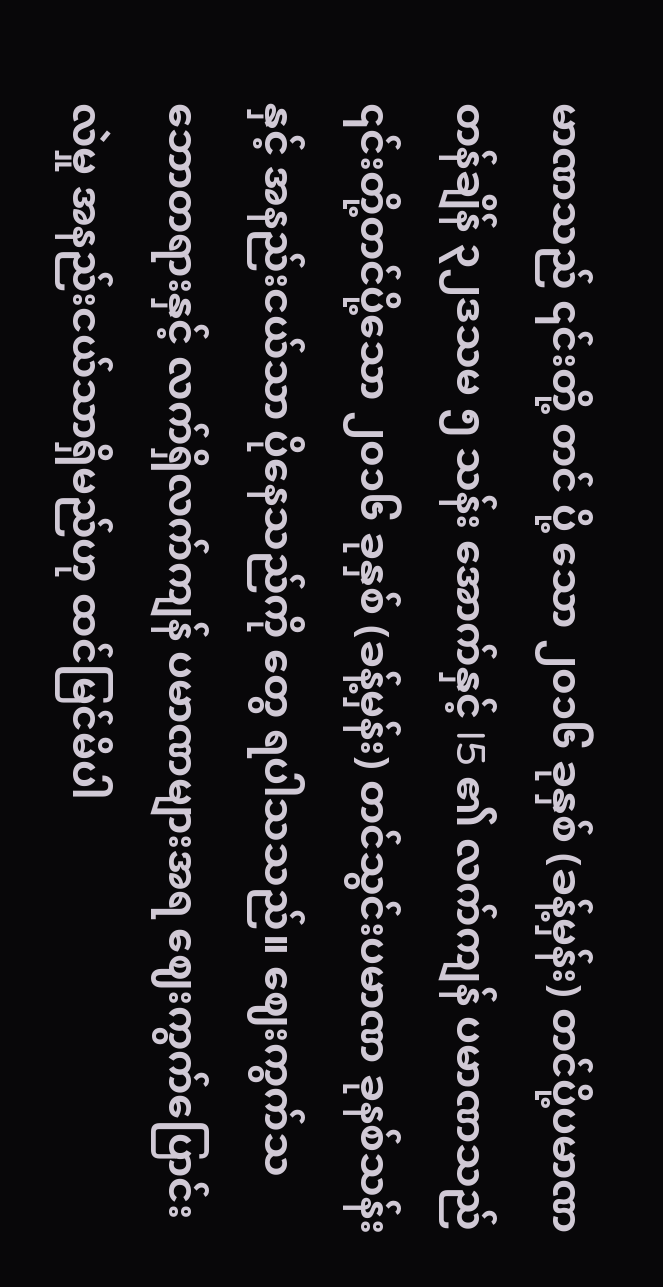မာဏသည် ၎င်းတို့ တင် ပို့ သော ၂၀၁၆ ခုနှစ် (ခန့်မှန်း) တင်ပို့ပမာဏ တန်ချိန် ၃၂ဒသမ ၅ သန်း အောက်နှင့် I5 ၏ လက်ကျန် ပမာဏသည် ၎င်းတို့တင်ပို့သော ၂၀၁၆ ခုနှစ် (ခန့်မှန်း) တင်သွင်းပမာဏ ခုနစ်သန်းနှင့် အနည်းငယ်သာ ပိုနေသည်ကို တွေ ရပါသသည်။ ဈေးကွက်သဘောတရားနှင့် လက်ရှိလက်ကျန် ပမာဏများအရ ဈေးကွက်ပြောင်းလဲမှု အနည်းငယ်သာရှိမည်ဟု ထင်မြင်မိပါ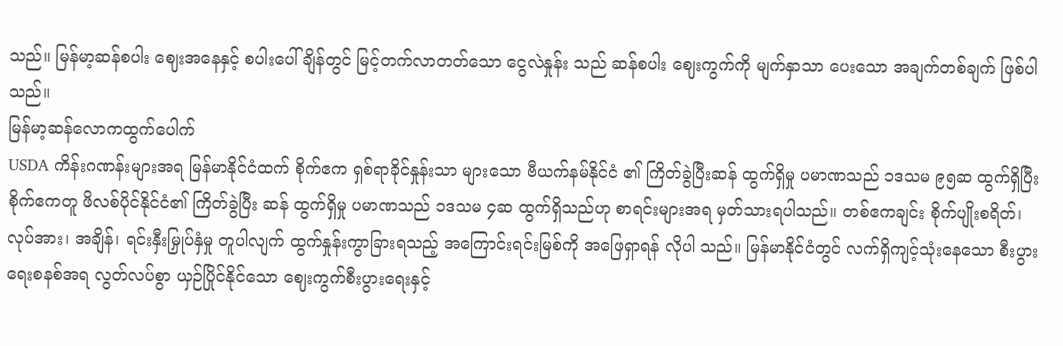သည်။ မြန်မာ့ဆန်စပါး ဈေးအနေနှင့် စပါးပေါ်ချိန်တွင် မြင့်တက်လာတတ်သော ငွေလဲနှုန်း သည် ဆန်စပါး ဈေးကွက်ကို မျက်နှာသာ ပေးသော အချက်တစ်ချက် ဖြစ်ပါသည်။
မြန်မာ့ဆန်လောကထွက်ပေါက်
USDA ကိန်းဂဏန်းများအရ မြန်မာနိုင်ငံထက် စိုက်ဧက ရှစ်ရာခိုင်နှုန်းသာ များသော ဗီယက်နမ်နိုင်ငံ ၏ ကြိတ်ခွဲပြီးဆန် ထွက်ရှိမှု ပမာဏသည် ၁ဒသမ ၉၅ဆ ထွက်ရှိပြီး စိုက်ဧကတူ ဖိလစ်ပိုင်နိုင်ငံ၏ ကြိတ်ခွဲပြီး ဆန် ထွက်ရှိမှု ပမာဏသည် ၁ဒသမ ၄ဆ ထွက်ရှိသည်ဟု စာရင်းများအရ မှတ်သားရပါသည်။ တစ်ဧကချင်း စိုက်ပျိုးစရိတ်၊ လုပ်အား၊ အချိန်၊ ရင်းနှီးမြှုပ်နှံမှု တူပါလျက် ထွက်နှုန်းကွာခြားရသည့် အကြောင်းရင်းမြစ်ကို အဖြေရှာရန် လိုပါ သည်။ မြန်မာနိုင်ငံတွင် လက်ရှိကျင့်သုံးနေသော စီးပွားရေးစနစ်အရ လွတ်လပ်စွာ ယှဉ်ပြိုင်နိုင်သော ဈေးကွက်စီးပွားရေးနှင့်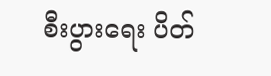စီးပွားရေး ပိတ်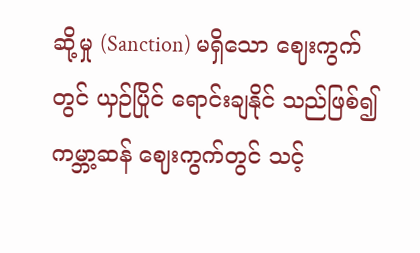ဆို့မှု (Sanction) မရှိသော ဈေးကွက်တွင် ယှဉ်ပြိုင် ရောင်းချနိုင် သည်ဖြစ်၍ ကမ္ဘာ့ဆန် ဈေးကွက်တွင် သင့်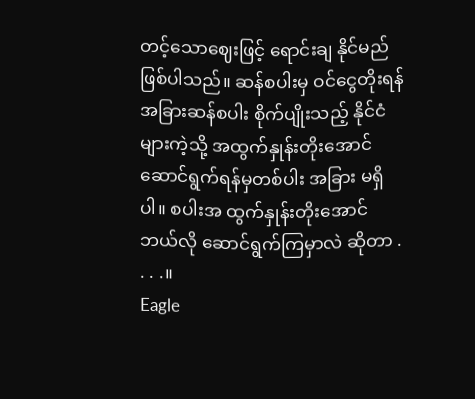တင့်သောဈေးဖြင့် ရောင်းချ နိုင်မည် ဖြစ်ပါသည်။ ဆန်စပါးမှ ဝင်ငွေတိုးရန် အခြားဆန်စပါး စိုက်ပျိုးသည့် နိုင်ငံ များကဲ့သို့ အထွက်နှုန်းတိုးအောင် ဆောင်ရွက်ရန်မှတစ်ပါး အခြား မရှိပါ။ စပါးအ ထွက်နှုန်းတိုးအောင် ဘယ်လို ဆောင်ရွက်ကြမှာလဲ ဆိုတာ . . . .။
Eagle